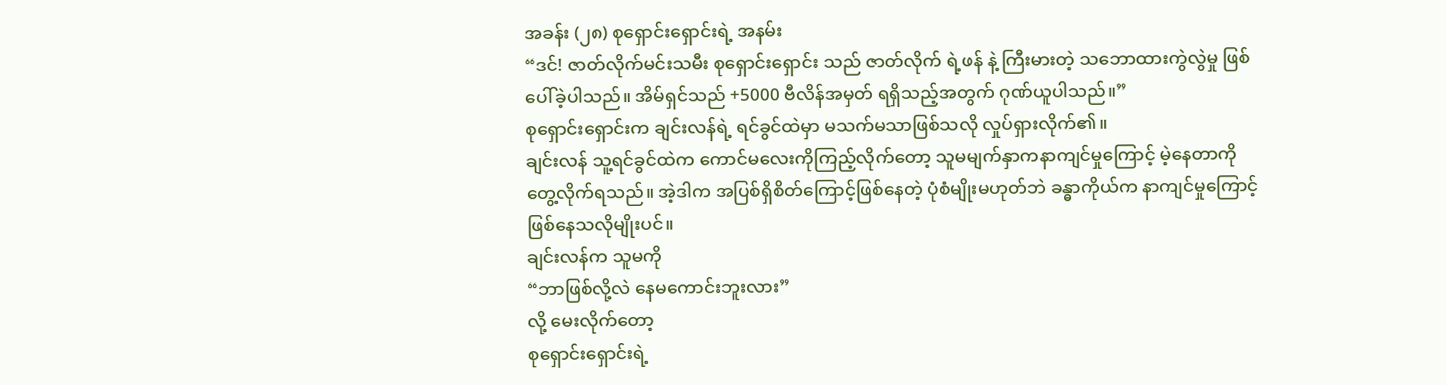အခန်း (၂၈) စုရှောင်းရှောင်းရဲ့ အနမ်း
“ဒင်! ဇာတ်လိုက်မင်းသမီး စုရှောင်းရှောင်း သည် ဇာတ်လိုက် ရဲ့ဖန် နဲ့ ကြီးမားတဲ့ သဘောထားကွဲလွဲမှု ဖြစ်ပေါ်ခဲ့ပါသည်။ အိမ်ရှင်သည် +5000 ဗီလိန်အမှတ် ရရှိသည့်အတွက် ဂုဏ်ယူပါသည်။”
စုရှောင်းရှောင်းက ချင်းလန်ရဲ့ ရင်ခွင်ထဲမှာ မသက်မသာဖြစ်သလို လှုပ်ရှားလိုက်၏။
ချင်းလန် သူ့ရင်ခွင်ထဲက ကောင်မလေးကိုကြည့်လိုက်တော့ သူမမျက်နှာကနာကျင်မှုကြောင့် မဲ့နေတာကိုတွေ့လိုက်ရသည်။ အဲ့ဒါက အပြစ်ရှိစိတ်ကြောင့်ဖြစ်နေတဲ့ ပုံစံမျိုးမဟုတ်ဘဲ ခန္ဓာကိုယ်က နာကျင်မှုကြောင့် ဖြစ်နေသလိုမျိုးပင်။
ချင်းလန်က သူမကို
“ဘာဖြစ်လို့လဲ နေမကောင်းဘူးလား”
လို့ မေးလိုက်တော့
စုရှောင်းရှောင်းရဲ့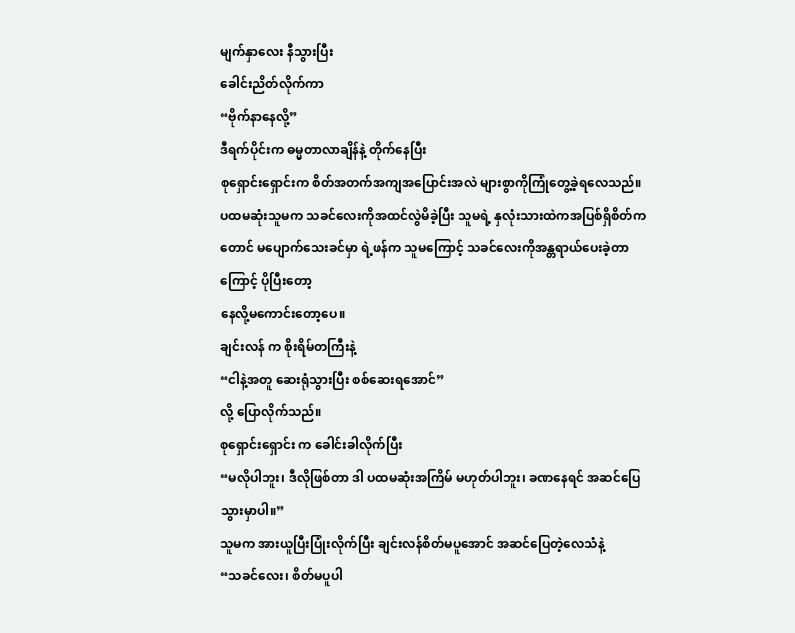မျက်နှာလေး နီသွားပြီး
ခေါင်းညိတ်လိုက်ကာ
“ဗိုက်နာနေလို့”
ဒီရက်ပိုင်းက ဓမ္မတာလာချိန်နဲ့ တိုက်နေပြီး
စုရှောင်းရှောင်းက စိတ်အတက်အကျအပြောင်းအလဲ များစွာကိုကြုံတွေ့ခဲ့ရလေသည်။
ပထမဆုံးသူမက သခင်လေးကိုအထင်လွဲမိခဲ့ပြီး သူမရဲ့ နှလုံးသားထဲကအပြစ်ရှိစိတ်ကတောင် မပျောက်သေးခင်မှာ ရဲ့ဖန်က သူမကြောင့် သခင်လေးကိုအန္တရာယ်ပေးခဲ့တာကြောင့် ပိုပြီးတော့
နေလို့မကောင်းတော့ပေ။
ချင်းလန် က စိုးရိမ်တကြီးနဲ့
“ငါနဲ့အတူ ဆေးရုံသွားပြီး စစ်ဆေးရအောင်”
လို့ ပြောလိုက်သည်။
စုရှောင်းရှောင်း က ခေါင်းခါလိုက်ပြီး
“မလိုပါဘူး၊ ဒီလိုဖြစ်တာ ဒါ ပထမဆုံးအကြိမ် မဟုတ်ပါဘူး၊ ခဏနေရင် အဆင်ပြေသွားမှာပါ။”
သူမက အားယူပြီးပြုံးလိုက်ပြီး ချင်းလန်စိတ်မပူအောင် အဆင်ပြေတဲ့လေသံနဲ့
“သခင်လေး၊ စိတ်မပူပါ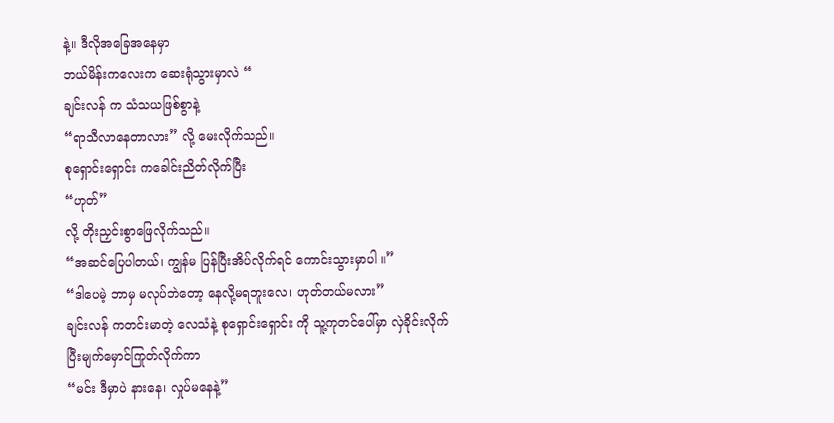နဲ့။ ဒီလိုအခြေအနေမှာ
ဘယ်မိန်းကလေးက ဆေးရုံသွားမှာလဲ “
ချင်းလန် က သံသယဖြစ်စွာနဲ့
“ရာသီလာနေတာလား” လို့ မေးလိုက်သည်။
စုရှောင်းရှောင်း ကခေါင်းညိတ်လိုက်ပြီး
“ဟုတ်”
လို့ တိုးညှင်းစွာဖြေလိုက်သည်။
“အဆင်ပြေပါတယ်၊ ကျွန်မ ပြန်ပြီးအိပ်လိုက်ရင် ကောင်းသွားမှာပါ ။”
“ဒါပေမဲ့ ဘာမှ မလုပ်ဘဲတော့ နေလို့မရဘူးလေ၊ ဟုတ်တယ်မလား”
ချင်းလန် ကတင်းမာတဲ့ လေသံနဲ့ စုရှောင်းရှောင်း ကို သူ့ကုတင်ပေါ်မှာ လှဲခိုင်းလိုက်ပြီးမျက်မှောင်ကြုတ်လိုက်ကာ
“မင်း ဒီမှာပဲ နားနေ၊ လှုပ်မနေနဲ့”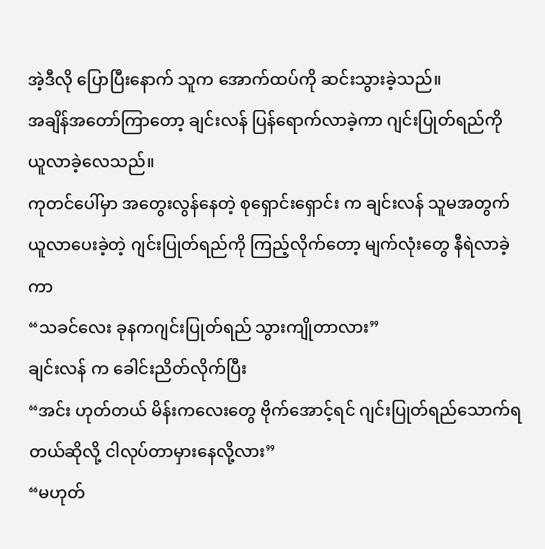အဲ့ဒီလို ပြောပြီးနောက် သူက အောက်ထပ်ကို ဆင်းသွားခဲ့သည်။
အချိန်အတော်ကြာတော့ ချင်းလန် ပြန်ရောက်လာခဲ့ကာ ဂျင်းပြုတ်ရည်ကို ယူလာခဲ့လေသည်။
ကုတင်ပေါ်မှာ အတွေးလွန်နေတဲ့ စုရှောင်းရှောင်း က ချင်းလန် သူမအတွက်ယူလာပေးခဲ့တဲ့ ဂျင်းပြုတ်ရည်ကို ကြည့်လိုက်တော့ မျက်လုံးတွေ နီရဲလာခဲ့ကာ
“သခင်လေး ခုနကဂျင်းပြုတ်ရည် သွားကျိုတာလား”
ချင်းလန် က ခေါင်းညိတ်လိုက်ပြီး
“အင်း ဟုတ်တယ် မိန်းကလေးတွေ ဗိုက်အောင့်ရင် ဂျင်းပြုတ်ရည်သောက်ရတယ်ဆိုလို့ ငါလုပ်တာမှားနေလို့လား”
“မဟုတ်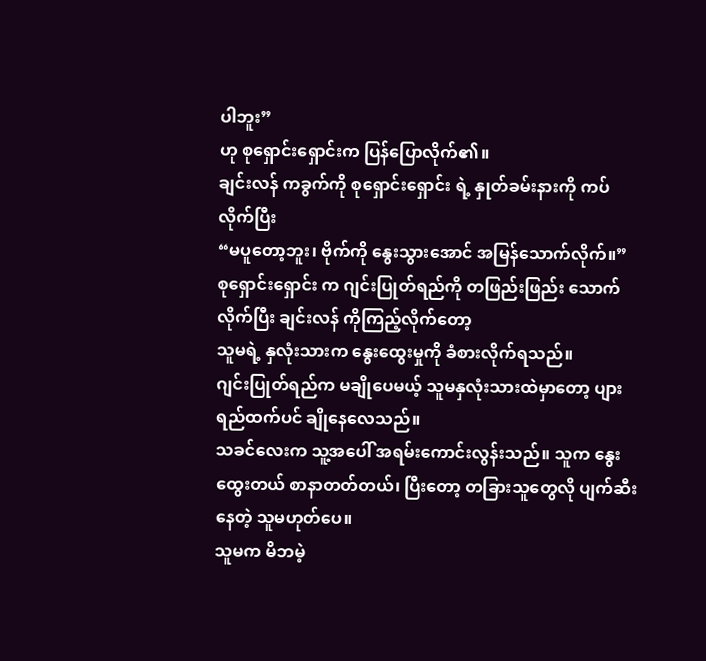ပါဘူး”
ဟု စုရှောင်းရှောင်းက ပြန်ပြောလိုက်၏။
ချင်းလန် ကခွက်ကို စုရှောင်းရှောင်း ရဲ့ နှုတ်ခမ်းနားကို ကပ်လိုက်ပြီး
“မပူတော့ဘူး၊ ဗိုက်ကို နွေးသွားအောင် အမြန်သောက်လိုက်။”
စုရှောင်းရှောင်း က ဂျင်းပြုတ်ရည်ကို တဖြည်းဖြည်း သောက်လိုက်ပြီး ချင်းလန် ကိုကြည့်လိုက်တော့
သူမရဲ့ နှလုံးသားက နွေးထွေးမှုကို ခံစားလိုက်ရသည်။
ဂျင်းပြုတ်ရည်က မချိုပေမယ့် သူမနှလုံးသားထဲမှာတော့ ပျားရည်ထက်ပင် ချိုနေလေသည်။
သခင်လေးက သူ့အပေါ် အရမ်းကောင်းလွန်းသည်။ သူက နွေးထွေးတယ် စာနာတတ်တယ်၊ ပြီးတော့ တခြားသူတွေလို ပျက်ဆီးနေတဲ့ သူမဟုတ်ပေ။
သူမက မိဘမဲ့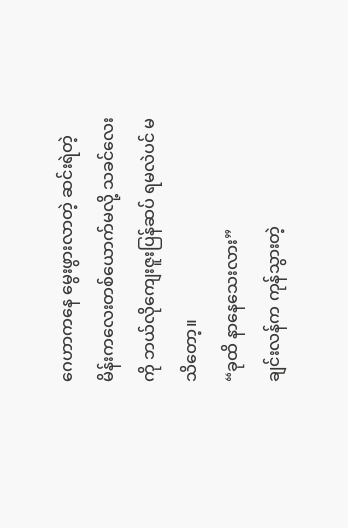ဂေဟာကနေ မွေးဖွားလာတဲ့ ဆင်းရဲတဲ့ မိန်းကလေးတစ်ယောက်မလို့ သခင်လေးကို ဘယ်လိုကျေးဇူးပြန်ဆပ် ရမလဲပင် မသိတော့။
“ခုထိ နာနေသေးလား”
ချင်းလန်က ကုန်သွားတဲ့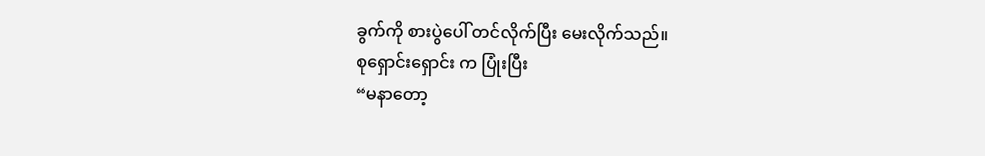ခွက်ကို စားပွဲပေါ် တင်လိုက်ပြီး မေးလိုက်သည်။
စုရှောင်းရှောင်း က ပြုံးပြီး
“မနာတော့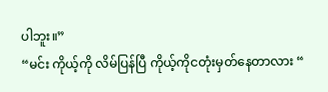ပါဘူး။”
“မင်း ကိုယ့်ကို လိမ်ပြန်ပြီ ကိုယ့်ကိုငတုံးမှတ်နေတာလား “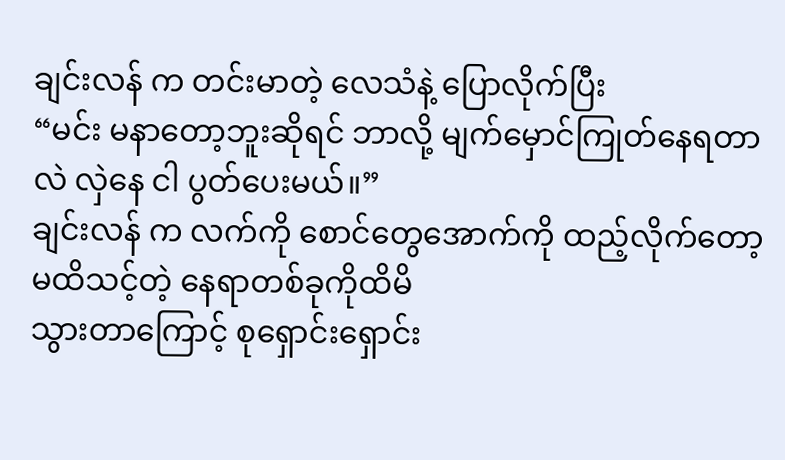ချင်းလန် က တင်းမာတဲ့ လေသံနဲ့ ပြောလိုက်ပြီး
“မင်း မနာတော့ဘူးဆိုရင် ဘာလို့ မျက်မှောင်ကြုတ်နေရတာလဲ လှဲနေ ငါ ပွတ်ပေးမယ်။”
ချင်းလန် က လက်ကို စောင်တွေအောက်ကို ထည့်လိုက်တော့ မထိသင့်တဲ့ နေရာတစ်ခုကိုထိမိ
သွားတာကြောင့် စုရှောင်းရှောင်း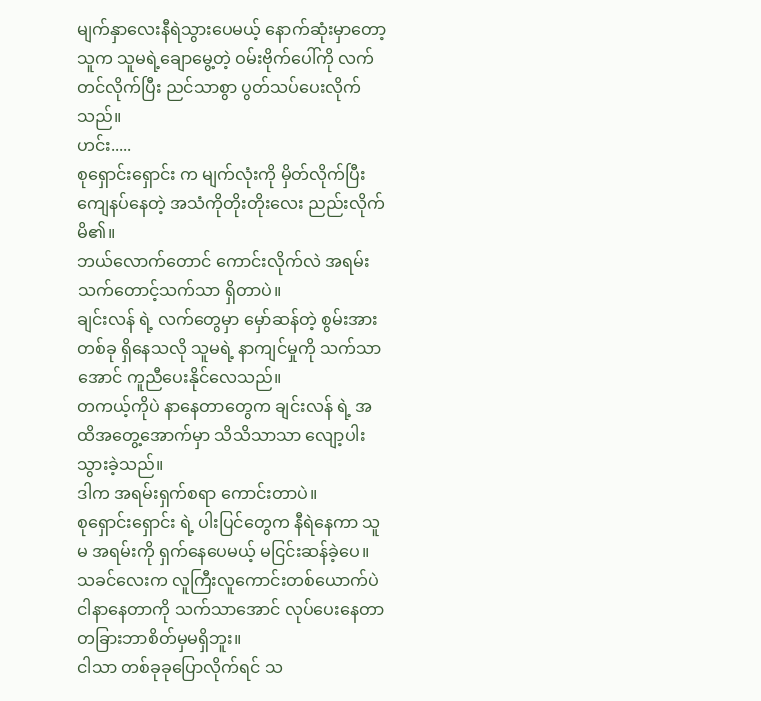မျက်နှာလေးနီရဲသွားပေမယ့် နောက်ဆုံးမှာတော့ သူက သူမရဲ့ချောမွေ့တဲ့ ဝမ်းဗိုက်ပေါ်ကို လက်တင်လိုက်ပြီး ညင်သာစွာ ပွတ်သပ်ပေးလိုက်သည်။
ဟင်း.....
စုရှောင်းရှောင်း က မျက်လုံးကို မှိတ်လိုက်ပြီး ကျေနပ်နေတဲ့ အသံကိုတိုးတိုးလေး ညည်းလိုက်မိ၏။
ဘယ်လောက်တောင် ကောင်းလိုက်လဲ အရမ်း သက်တောင့်သက်သာ ရှိတာပဲ။
ချင်းလန် ရဲ့ လက်တွေမှာ မှော်ဆန်တဲ့ စွမ်းအားတစ်ခု ရှိနေသလို သူမရဲ့ နာကျင်မှုကို သက်သာအောင် ကူညီပေးနိုင်လေသည်။
တကယ့်ကိုပဲ နာနေတာတွေက ချင်းလန် ရဲ့ အထိအတွေ့အောက်မှာ သိသိသာသာ လျော့ပါးသွားခဲ့သည်။
ဒါက အရမ်းရှက်စရာ ကောင်းတာပဲ။
စုရှောင်းရှောင်း ရဲ့ ပါးပြင်တွေက နီရဲနေကာ သူမ အရမ်းကို ရှက်နေပေမယ့် မငြင်းဆန်ခဲ့ပေ။
သခင်လေးက လူကြီးလူကောင်းတစ်ယောက်ပဲ ငါနာနေတာကို သက်သာအောင် လုပ်ပေးနေတာ တခြားဘာစိတ်မှမရှိဘူး။
ငါသာ တစ်ခုခုပြောလိုက်ရင် သ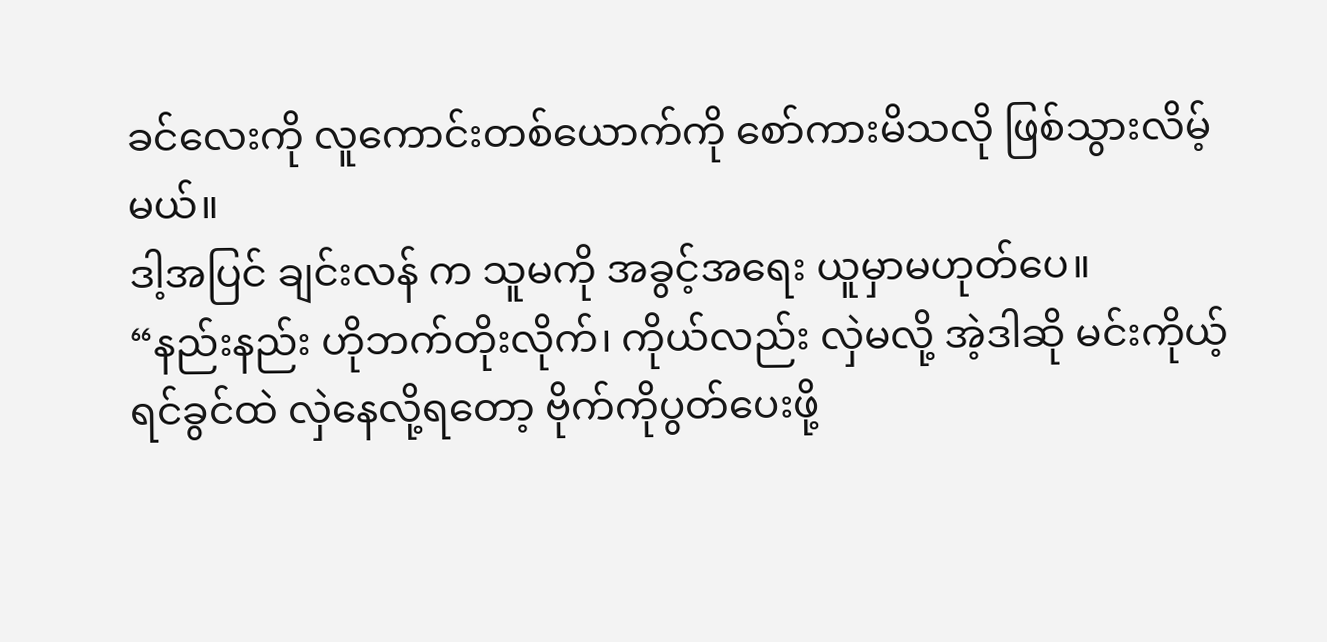ခင်လေးကို လူကောင်းတစ်ယောက်ကို စော်ကားမိသလို ဖြစ်သွားလိမ့်မယ်။
ဒါ့အပြင် ချင်းလန် က သူမကို အခွင့်အရေး ယူမှာမဟုတ်ပေ။
“နည်းနည်း ဟိုဘက်တိုးလိုက်၊ ကိုယ်လည်း လှဲမလို့ အဲ့ဒါဆို မင်းကိုယ့် ရင်ခွင်ထဲ လှဲနေလို့ရတော့ ဗိုက်ကိုပွတ်ပေးဖို့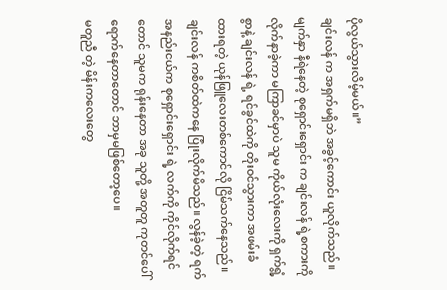ပိုလွယ်သွားလိမ့်မယ်။”
ချင်းလန် က အရှက်မရှိဘဲ အခွင့်ကောင်း ယူလိုက်သည်။
မျက်နှာ နီရဲနေတဲ့ စုရှောင်းရှောင်း က ချင်းလန် ရဲ့စကားကို လိုက်နာခဲ့ကာ မကြာခင်မှာပဲ သူမ ကိုယ်လုံးလေးကို ရှက်ရွံ့စွာနဲ့ ချင်းလန် ရဲ့ ရင်ခွင်ထဲကို တိုးဝင်သွားကာ အဖမ်းခံထားရတဲ့ ယုန်ဖြူလေးတစ်ကောင်လို ငြိမ်သက်နေသည်။
ချင်းလန် ကစိတ်ထဲကနေ ပြုံးလိုက်မိသည်။ လွန်ခဲ့တဲ့ ရက်အနည်းငယ်က စုရှောင်းရှောင်း ရဲ့ လက်ကို ကိုင်လိုက်ရင်တောင် သူမက ရုန်းနေတာ အခု သူတို့ အတူတူ ကုတင်ပေါ်ရောက်နေတာတောင် ဘာမှမဖြစ်တော့ပေ။
မတူညီ တဲ့ မိန်းကလေးတွေ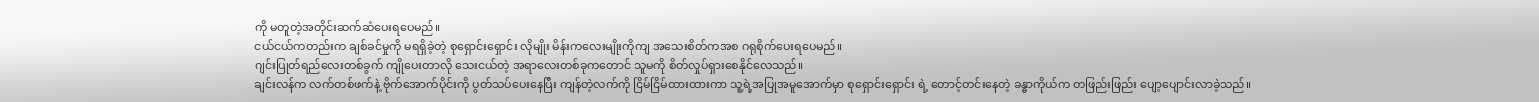ကို မတူတဲ့အတိုင်းဆက်ဆံပေးရပေမည်။
ငယ်ငယ်ကတည်းက ချစ်ခင်မှုကို မရရှိခဲ့တဲ့ စုရှောင်းရှောင်း လိုမျိုး မိန်းကလေးမျိုးကိုကျ အသေးစိတ်ကအစ ဂရုစိုက်ပေးရပေမည်။
ဂျင်းပြုတ်ရည်လေးတစ်ခွက် ကျိုပေးတာလို သေးငယ်တဲ့ အရာလေးတစ်ခုကတောင် သူမကို စိတ်လှုပ်ရှားစေနိုင်လေသည်။
ချင်းလန်က လက်တစ်ဖက်နဲ့ ဗိုက်အောက်ပိုင်းကို ပွတ်သပ်ပေးနေပြီး ကျန်တဲ့လက်ကို ငြိမ်ငြိမ်ထားထားကာ သူ့ရဲ့အပြုအမူအောက်မှာ စုရှောင်းရှောင်း ရဲ့ တောင့်တင်းနေတဲ့ ခန္ဓာကိုယ်က တဖြည်းဖြည်း ပျော့ပျောင်းလာခဲ့သည်။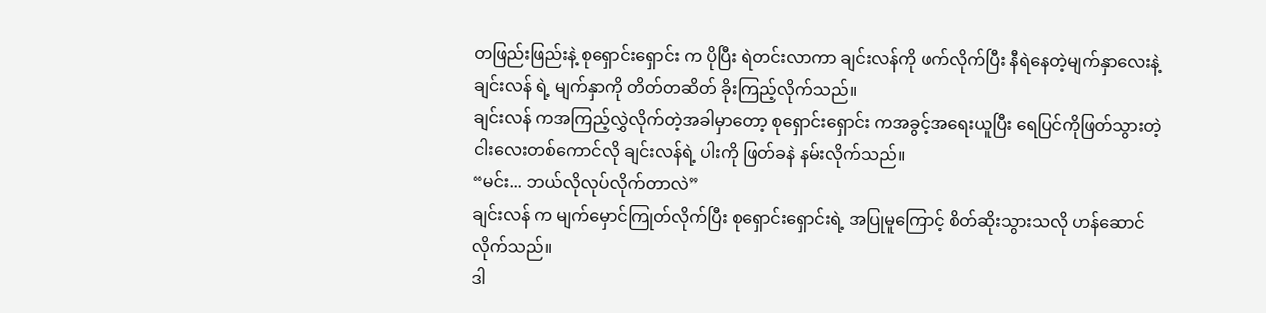တဖြည်းဖြည်းနဲ့ စုရှောင်းရှောင်း က ပိုပြီး ရဲတင်းလာကာ ချင်းလန်ကို ဖက်လိုက်ပြီး နီရဲနေတဲ့မျက်နှာလေးနဲ့ ချင်းလန် ရဲ့ မျက်နှာကို တိတ်တဆိတ် ခိုးကြည့်လိုက်သည်။
ချင်းလန် ကအကြည့်လွှဲလိုက်တဲ့အခါမှာတော့ စုရှောင်းရှောင်း ကအခွင့်အရေးယူပြီး ရေပြင်ကိုဖြတ်သွားတဲ့ ငါးလေးတစ်ကောင်လို ချင်းလန်ရဲ့ ပါးကို ဖြတ်ခနဲ နမ်းလိုက်သည်။
“မင်း... ဘယ်လိုလုပ်လိုက်တာလဲ”
ချင်းလန် က မျက်မှောင်ကြုတ်လိုက်ပြီး စုရှောင်းရှောင်းရဲ့ အပြုမူကြောင့် စိတ်ဆိုးသွားသလို ဟန်ဆောင်လိုက်သည်။
ဒါ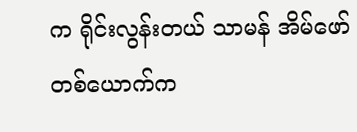က ရိုင်းလွန်းတယ် သာမန် အိမ်ဖော်တစ်ယောက်က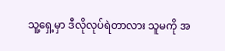သူ့ရှေ့မှာ ဒီလိုလုပ်ရဲတာလား သူမကို အ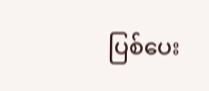ပြစ်ပေး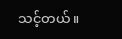သင့်တယ်။